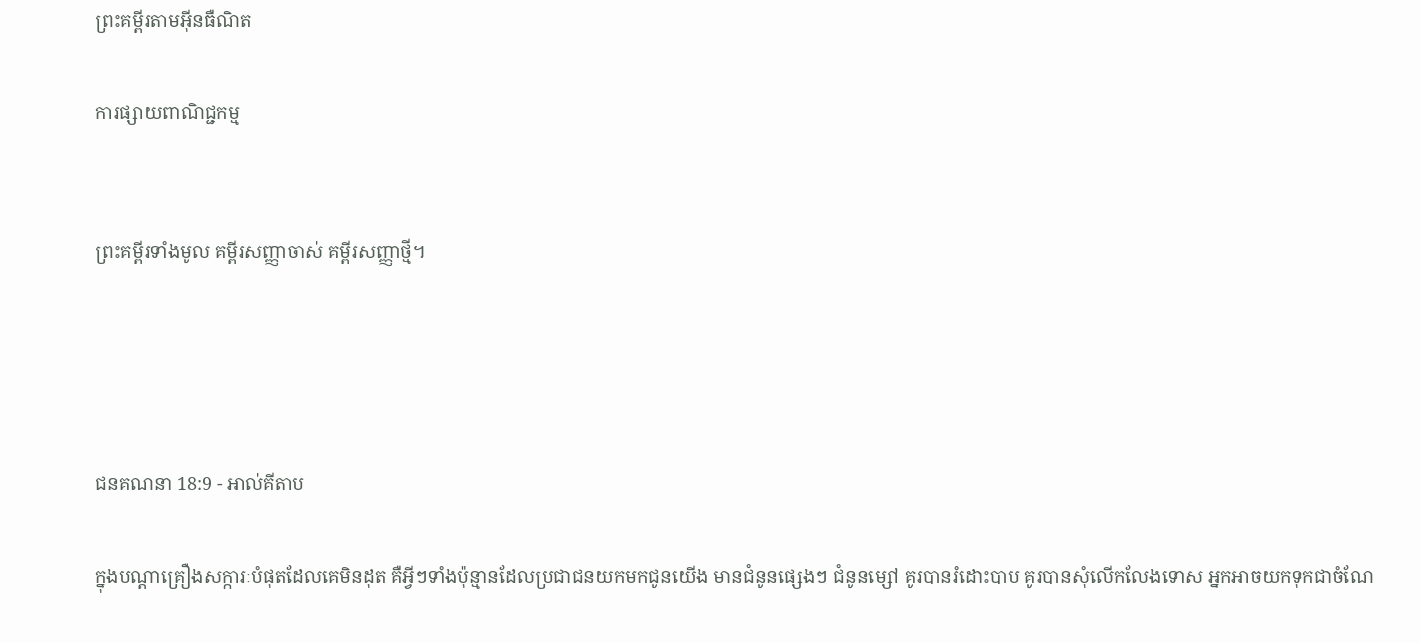ព្រះគម្ពីរតាមអ៊ីនធឺណិត

ការផ្សាយពាណិជ្ជកម្ម


ព្រះគម្ពីរទាំងមូល គម្ពីរសញ្ញាចាស់ គម្ពីរសញ្ញាថ្មី។




ជន‌គណនា 18:9 - អាល់គីតាប

ក្នុងបណ្តាគ្រឿងសក្ការៈបំផុតដែលគេមិនដុត គឺអ្វីៗទាំងប៉ុន្មានដែលប្រជា‌ជនយកមកជូនយើង មានជំនូនផ្សេងៗ ជំនូនម្សៅ គូរបានរំដោះបាប គូរបានសុំលើកលែងទោស អ្នកអាចយកទុកជាចំណែ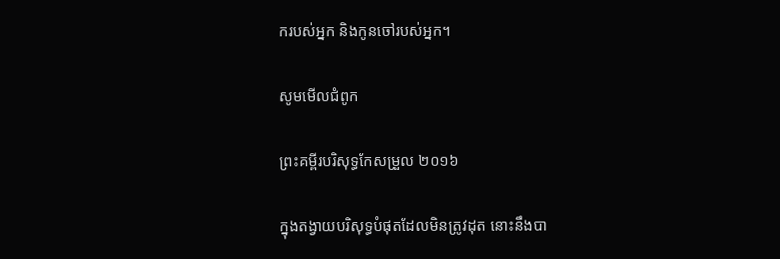ករបស់អ្នក និងកូនចៅរបស់អ្នក។

សូមមើលជំពូក

ព្រះគម្ពីរបរិសុទ្ធកែសម្រួល ២០១៦

ក្នុងតង្វាយបរិសុទ្ធបំផុតដែលមិនត្រូវដុត នោះនឹងបា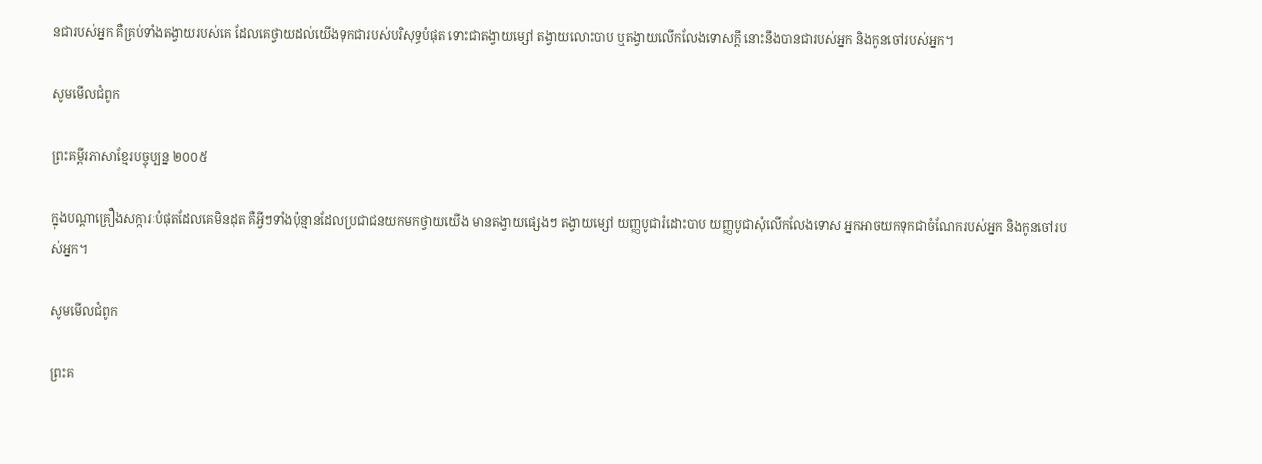នជារបស់អ្នក គឺគ្រប់ទាំងតង្វាយរបស់គេ ដែលគេថ្វាយដល់យើងទុកជារបស់បរិសុទ្ធបំផុត ទោះជាតង្វាយម្សៅ តង្វាយលោះបាប ឬតង្វាយលើកលែងទោសក្តី នោះនឹងបានជារបស់អ្នក និងកូនចៅរបស់អ្នក។

សូមមើលជំពូក

ព្រះគម្ពីរភាសាខ្មែរបច្ចុប្បន្ន ២០០៥

ក្នុងបណ្ដាគ្រឿងសក្ការៈបំផុតដែលគេមិនដុត គឺអ្វីៗទាំងប៉ុន្មានដែលប្រជា‌ជនយកមកថ្វាយយើង មានតង្វាយផ្សេងៗ តង្វាយម្សៅ យញ្ញ‌បូជារំដោះបាប យញ្ញ‌បូជាសុំលើក‌លែងទោស អ្នកអាចយកទុកជាចំណែករបស់អ្នក និងកូនចៅរបស់អ្នក។

សូមមើលជំពូក

ព្រះគ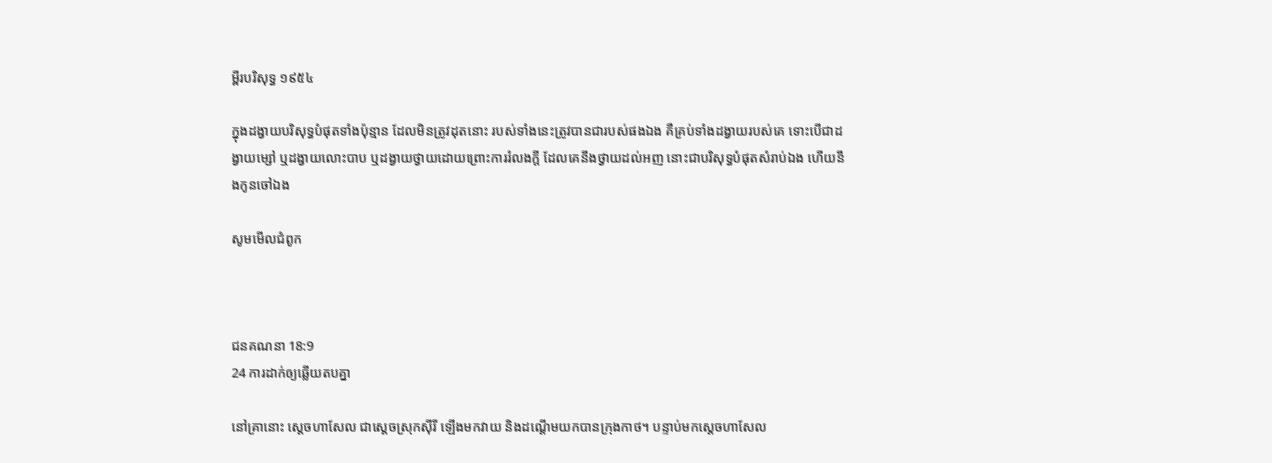ម្ពីរបរិសុទ្ធ ១៩៥៤

ក្នុងដង្វាយបរិសុទ្ធបំផុតទាំងប៉ុន្មាន ដែលមិនត្រូវដុតនោះ របស់ទាំងនេះត្រូវបានជារបស់ផងឯង គឺគ្រប់ទាំងដង្វាយរបស់គេ ទោះបើជាដង្វាយម្សៅ ឬដង្វាយលោះបាប ឬដង្វាយថ្វាយដោយព្រោះការរំលងក្តី ដែលគេនឹងថ្វាយដល់អញ នោះជាបរិសុទ្ធបំផុតសំរាប់ឯង ហើយនឹងកូនចៅឯង

សូមមើលជំពូក



ជន‌គណនា 18:9
24 ការដាក់ឲ្យឆ្លើយតបគ្នា

នៅគ្រានោះ ស្តេចហាសែល ជាស្តេចស្រុកស៊ីរី ឡើងមកវាយ និងដណ្តើមយកបានក្រុងកាថ។ បន្ទាប់មកស្តេចហាសែល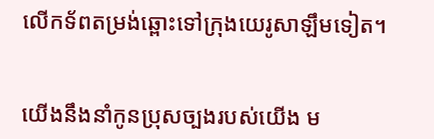លើកទ័ពតម្រង់ឆ្ពោះទៅក្រុងយេរូ‌សាឡឹមទៀត។


យើងនឹងនាំកូនប្រុសច្បងរបស់យើង ម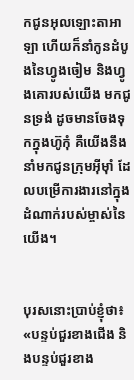កជូនអុលឡោះ‌តាអាឡា ហើយក៏នាំកូនដំបូងនៃហ្វូងចៀម និងហ្វូងគោរបស់យើង មកជូនទ្រង់ ដូចមានចែងទុកក្នុងហ៊ូកុំ គឺយើងនឹងនាំមកជូនក្រុមអ៊ីមុាំ ដែលបម្រើការ‌ងារនៅក្នុងដំណាក់របស់ម្ចាស់នៃយើង។


បុរសនោះប្រាប់ខ្ញុំថា៖ «បន្ទប់ជួរខាងជើង និងបន្ទប់ជួរខាង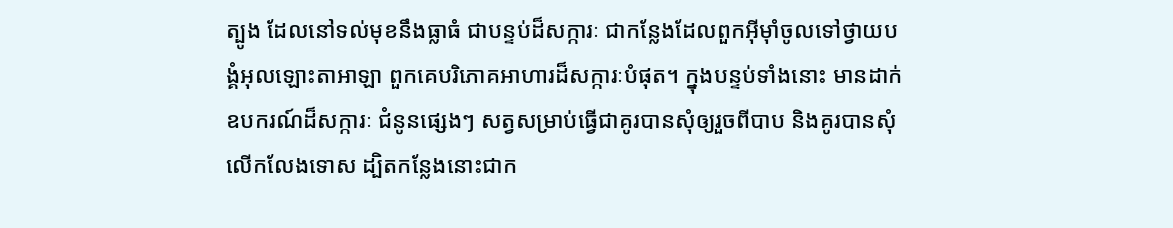ត្បូង ដែលនៅទល់មុខនឹងធ្លាធំ ជាបន្ទប់ដ៏សក្ការៈ ជាកន្លែងដែលពួកអ៊ីមុាំចូលទៅថ្វាយ‌បង្គំអុលឡោះ‌តាអាឡា ពួកគេបរិភោគអាហារដ៏សក្ការៈបំផុត។ ក្នុងបន្ទប់ទាំងនោះ មានដាក់ឧបករណ៍ដ៏សក្ការៈ ជំនូនផ្សេងៗ សត្វសម្រាប់ធ្វើជាគូរបានសុំឲ្យរួចពីបាប និងគូរបានសុំលើក‌លែងទោស ដ្បិតកន្លែងនោះជាក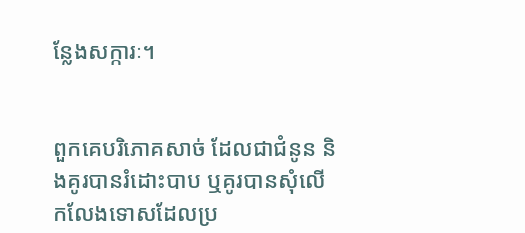ន្លែងសក្ការៈ។


ពួកគេបរិភោគសាច់ ដែលជាជំនូន និងគូរបានរំដោះបាប ឬគូរបានសុំលើក‌លែងទោសដែលប្រ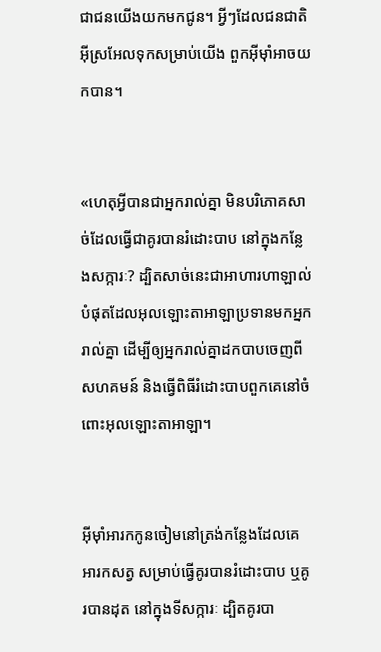ជា‌ជនយើងយកមកជូន។ អ្វីៗដែលជន‌ជាតិអ៊ីស្រ‌អែលទុកសម្រាប់យើង ពួកអ៊ីមុាំអាចយកបាន។


«ហេតុអ្វីបានជាអ្នករាល់គ្នា មិនបរិភោគសាច់ដែលធ្វើជាគូរបានរំដោះបាប នៅក្នុងកន្លែងសក្ការៈ? ដ្បិតសាច់នេះជាអាហារហាឡាល់បំផុតដែលអុលឡោះ‌តាអាឡាប្រទានមកអ្នករាល់គ្នា ដើម្បីឲ្យអ្នករាល់គ្នាដកបាបចេញពីសហគ‌មន៍ និងធ្វើពិធីរំដោះបាបពួកគេនៅចំពោះអុលឡោះ‌តាអាឡា។


អ៊ីមុាំអារកកូនចៀមនៅត្រង់កន្លែងដែលគេអារកសត្វ សម្រាប់ធ្វើគូរបានរំដោះបាប ឬគូរបានដុត នៅក្នុងទីសក្ការៈ ដ្បិតគូរបា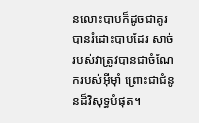នលោះបាបក៏ដូចជាគូរបានរំដោះបាបដែរ សាច់របស់វាត្រូវបានជាចំណែករបស់អ៊ីមុាំ ព្រោះជាជំនូនដ៏វិសុទ្ធបំផុត។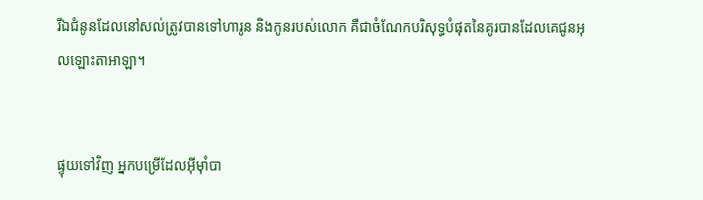រីឯជំនូនដែលនៅសល់ត្រូវបានទៅហារូន និងកូនរបស់លោក គឺជាចំណែកបរិសុទ្ធបំផុតនៃគូរបានដែលគេជូនអុលឡោះ‌តាអាឡា។


ផ្ទុយទៅវិញ អ្នកបម្រើដែលអ៊ីមុាំបា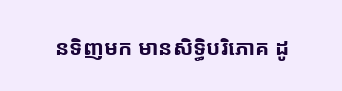នទិញមក មានសិទ្ធិបរិភោគ ដូ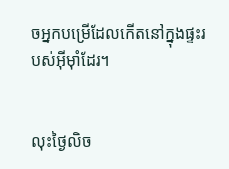ចអ្នកបម្រើដែលកើតនៅក្នុងផ្ទះរបស់អ៊ីមុាំដែរ។


លុះថ្ងៃលិច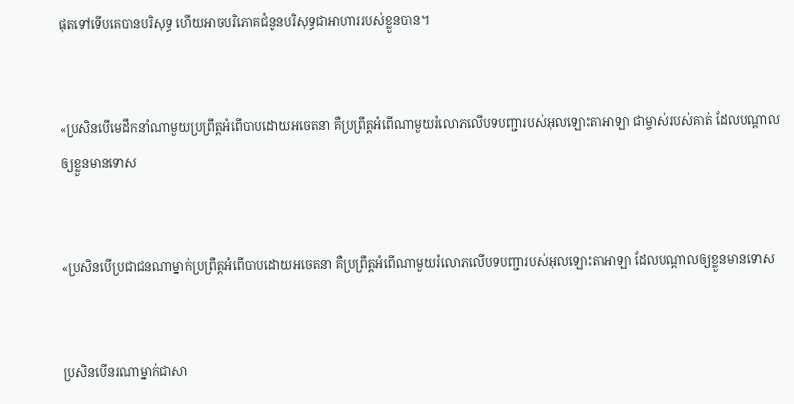ផុតទៅទើបគេបានបរិសុទ្ធ ហើយអាចបរិភោគជំនូនបរិសុទ្ធជាអាហាររបស់ខ្លួនបាន។


«ប្រសិនបើមេដឹកនាំណាមួយប្រព្រឹត្តអំពើបាបដោយអចេត‌នា គឺប្រព្រឹត្តអំពើណាមួយរំលោភលើបទបញ្ជារបស់អុលឡោះ‌តាអាឡា ជាម្ចាស់របស់គាត់ ដែលបណ្តាលឲ្យខ្លួនមានទោស


«ប្រសិនបើប្រជា‌ជនណាម្នាក់ប្រព្រឹត្តអំពើបាបដោយអចេត‌នា គឺប្រព្រឹត្តអំពើណាមួយរំលោភលើបទបញ្ជារបស់អុលឡោះ‌តាអាឡា ដែលបណ្តាលឲ្យខ្លួនមានទោស


ប្រសិនបើនរណាម្នាក់ជាសា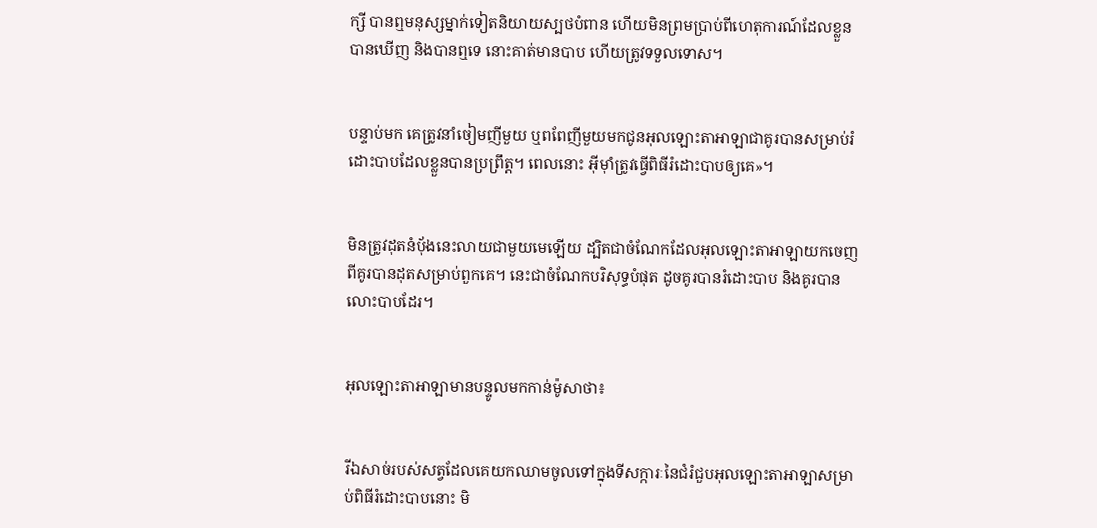ក្សី បានឮមនុស្សម្នាក់ទៀតនិយាយស្បថបំពាន ហើយមិនព្រមប្រាប់ពីហេតុ‌ការណ៍ដែលខ្លួនបានឃើញ និងបានឮទេ នោះគាត់មានបាប ហើយត្រូវទទួលទោស។


បន្ទាប់មក គេត្រូវនាំចៀមញីមួយ ឬពពែញីមួយមកជូនអុលឡោះ‌តាអាឡាជាគូរបានសម្រាប់រំដោះបាបដែលខ្លួនបានប្រព្រឹត្ត។ ពេលនោះ អ៊ីមុាំត្រូវធ្វើពិធីរំដោះបាបឲ្យគេ»។


មិនត្រូវដុតនំបុ័ងនេះលាយជាមួយមេឡើយ ដ្បិតជាចំណែកដែលអុលឡោះ‌តាអាឡាយកចេញពីគូរបានដុតសម្រាប់ពួកគេ។ នេះជាចំណែកបរិសុទ្ធបំផុត ដូចគូរបានរំដោះបាប និងគូរបានលោះបាបដែរ។


អុលឡោះ‌តាអាឡាមានបន្ទូលមកកាន់ម៉ូសាថា៖


រីឯសាច់របស់សត្វដែលគេយកឈាមចូលទៅក្នុងទីសក្ការៈនៃជំរំជួបអុលឡោះ‌តាអាឡាសម្រាប់ពិធីរំដោះបាបនោះ មិ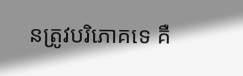នត្រូវបរិភោគទេ គឺ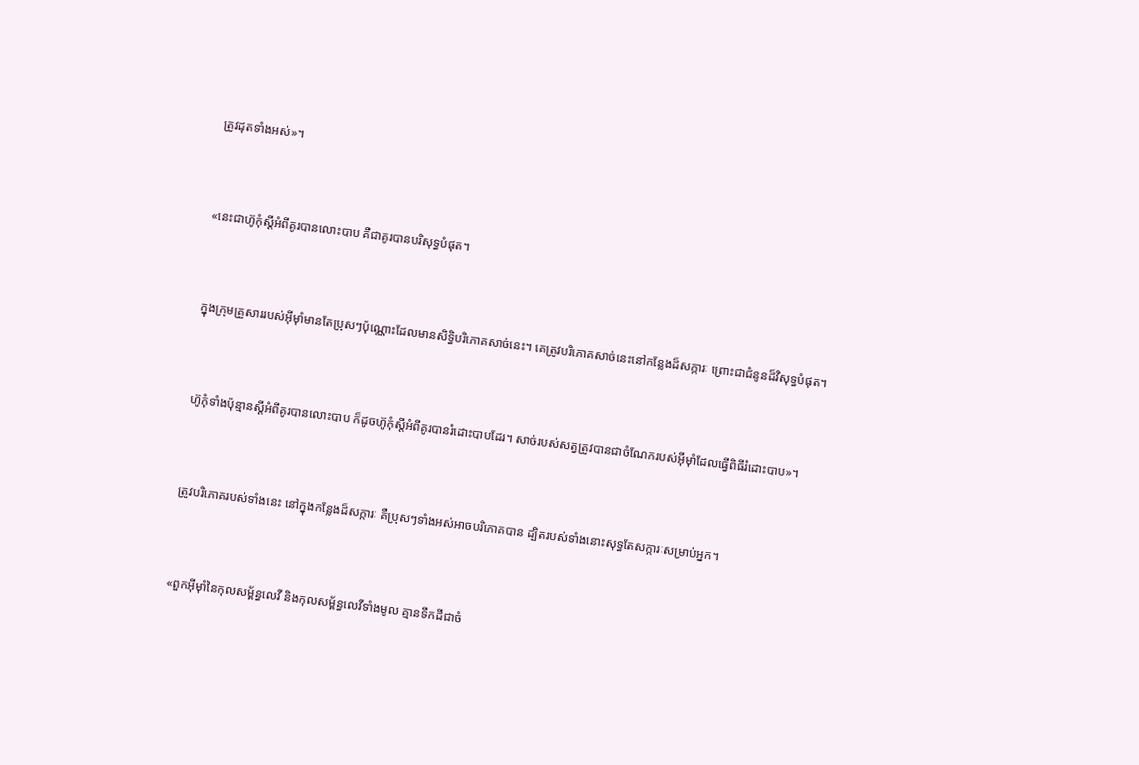ត្រូវដុតទាំងអស់»។


«នេះជាហ៊ូកុំស្តីអំពីគូរបានលោះបាប គឺជាគូរបានបរិសុទ្ធបំផុត។


ក្នុងក្រុមគ្រួសាររបស់អ៊ីមុាំមានតែប្រុសៗប៉ុណ្ណោះដែលមានសិទ្ធិបរិភោគសាច់នេះ។ គេត្រូវបរិភោគសាច់នេះនៅកន្លែងដ៏សក្ការៈ ព្រោះជាជំនូនដ៏វិសុទ្ធបំផុត។


ហ៊ូកុំទាំងប៉ុន្មានស្តីអំពីគូរបានលោះបាប ក៏ដូចហ៊ូកុំស្តីអំពីគូរបានរំដោះបាបដែរ។ សាច់របស់សត្វត្រូវបានជាចំណែករបស់អ៊ីមុាំដែលធ្វើពិធីរំដោះបាប»។


ត្រូវបរិភោគរបស់ទាំងនេះ នៅក្នុងកន្លែងដ៏សក្ការៈ គឺប្រុសៗទាំងអស់អាចបរិភោគបាន ដ្បិតរបស់ទាំងនោះសុទ្ធតែសក្ការៈសម្រាប់អ្នក។


«ពួកអ៊ីមុាំនៃកុល‌សម្ព័ន្ធលេវី និងកុល‌សម្ព័ន្ធលេវីទាំងមូល គ្មានទឹកដីជាចំ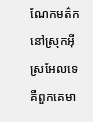ណែកមត៌កនៅស្រុកអ៊ីស្រ‌អែលទេ គឺពួកគេមា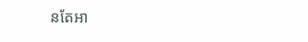នតែអា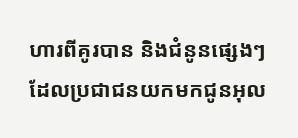ហារពីគូរបាន និងជំនូនផ្សេងៗ ដែលប្រជា‌ជនយកមកជូនអុល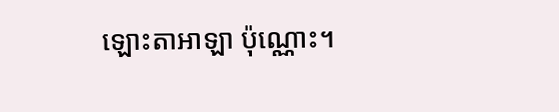ឡោះ‌តាអាឡា ប៉ុណ្ណោះ។